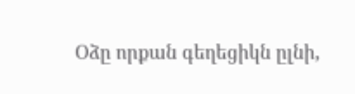Օձը որքան գեղեցիկն ըլնի,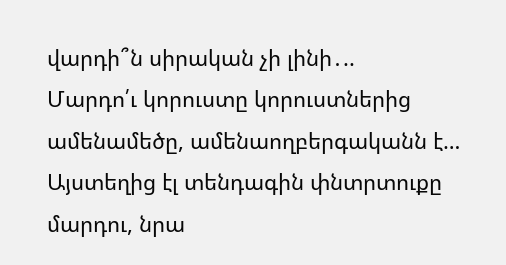վարդի՞ն սիրական չի լինի․..
Մարդո՛ւ կորուստը կորուստներից ամենամեծը, ամենաողբերգականն է… Այստեղից էլ տենդագին փնտրտուքը մարդու, նրա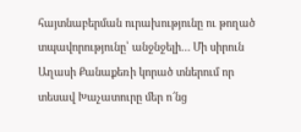հայտնաբերման ուրախությունը ու թողած տպավորությունը՝ անջնջելի… Մի սիրուն Աղասի Քանաքեռի կորած տներում որ տեսավ Խաչատուրը մեր ո՜նց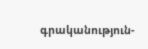գրականություն-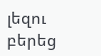լեզու բերեց